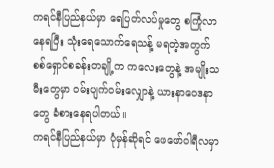ကရင်နီပြည်နယ်မှာ ရေပြတ်လပ်မှုတွေ စကြုံလာနေရပြီး သုံးရေသောက်ရေသန့် မရတဲ့အတွက် စစ်ရှောင်စခန်းတချို့က ကလေးတွေနဲ့ အမျိုးသမီးတွေမှာ ဝမ်းပျက်ဝမ်းလျှောနဲ့ ယားနာဝေဒနာတွေ ခံစားနေရပါတယ်။
ကရင်နီပြည်နယ်မှာ ပုံမှန်ဆိုရင် ဖေဖော်ဝါရီလမှာ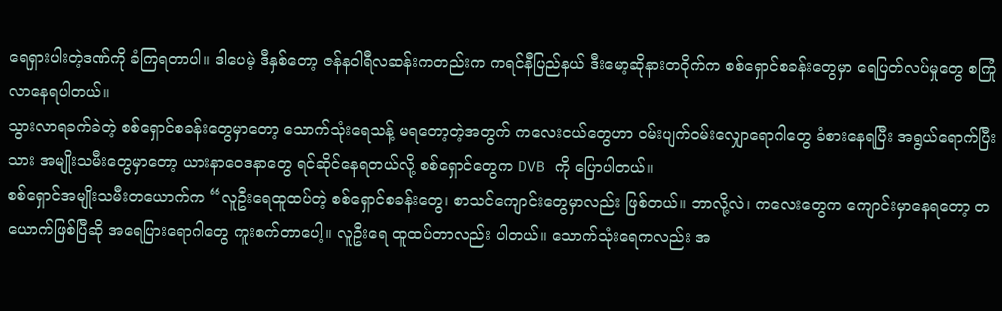ရေရှားပါးတဲ့ဒဏ်ကို ခံကြရတာပါ။ ဒါပေမဲ့ ဒီနှစ်တော့ ဇန်နဝါရီလဆန်းကတည်းက ကရင်နီပြည်နယ် ဒီးမော့ဆိုနားတဝိုက်က စစ်ရှောင်စခန်းတွေမှာ ရေပြတ်လပ်မှုတွေ စကြုံလာနေရပါတယ်။
သွားလာရခက်ခဲတဲ့ စစ်ရှောင်စခန်းတွေမှာတော့ သောက်သုံးရေသန့် မရတော့တဲ့အတွက် ကလေးငယ်တွေဟာ ဝမ်းပျက်ဝမ်းလျှောရောဂါတွေ ခံစားနေရပြီး အရွယ်ရောက်ပြီးသား အမျိုးသမီးတွေမှာတော့ ယားနာဝေဒနာတွေ ရင်ဆိုင်နေရတယ်လို့ စစ်ရှောင်တွေက DVB ကို ပြောပါတယ်။
စစ်ရှောင်အမျိုးသမီးတယောက်က “လူဦးရေထူထပ်တဲ့ စစ်ရှောင်စခန်းတွေ၊ စာသင်ကျောင်းတွေမှာလည်း ဖြစ်တယ်။ ဘာလို့လဲ၊ ကလေးတွေက ကျောင်းမှာနေရတော့ တယောက်ဖြစ်ပြီဆို အရေပြားရောဂါတွေ ကူးစက်တာပေါ့။ လူဦးရေ ထူထပ်တာလည်း ပါတယ်။ သောက်သုံးရေကလည်း အ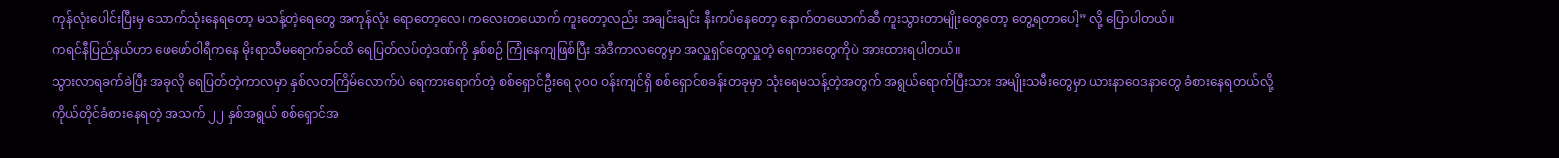ကုန်လုံးပေါင်းပြီးမှ သောက်သုံးနေရတော့ မသန့်တဲ့ရေတွေ အကုန်လုံး ရောတော့လေ၊ ကလေးတယောက် ကူးတော့လည်း အချင်းချင်း နီးကပ်နေတော့ နောက်တယောက်ဆီ ကူးသွားတာမျိုးတွေတော့ တွေ့ရတာပေါ့” လို့ ပြောပါတယ်။
ကရင်နီပြည်နယ်ဟာ ဖေဖော်ဝါရီကနေ မိုးရာသီမရောက်ခင်ထိ ရေပြတ်လပ်တဲ့ဒဏ်ကို နှစ်စဉ် ကြုံနေကျဖြစ်ပြီး အဲဒီကာလတွေမှာ အလှူရှင်တွေလှူတဲ့ ရေကားတွေကိုပဲ အားထားရပါတယ်။
သွားလာရခက်ခဲပြီး အခုလို ရေပြတ်တဲ့ကာလမှာ နှစ်လတကြိမ်လောက်ပဲ ရေကားရောက်တဲ့ စစ်ရှောင်ဦးရေ ၃၀၀ ဝန်းကျင်ရှိ စစ်ရှောင်စခန်းတခုမှာ သုံးရေမသန့်တဲ့အတွက် အရွယ်ရောက်ပြီးသား အမျိုးသမီးတွေမှာ ယားနာဝေဒနာတွေ ခံစားနေရတယ်လို့ ကိုယ်တိုင်ခံစားနေရတဲ့ အသက် ၂၂ နှစ်အရွယ် စစ်ရှောင်အ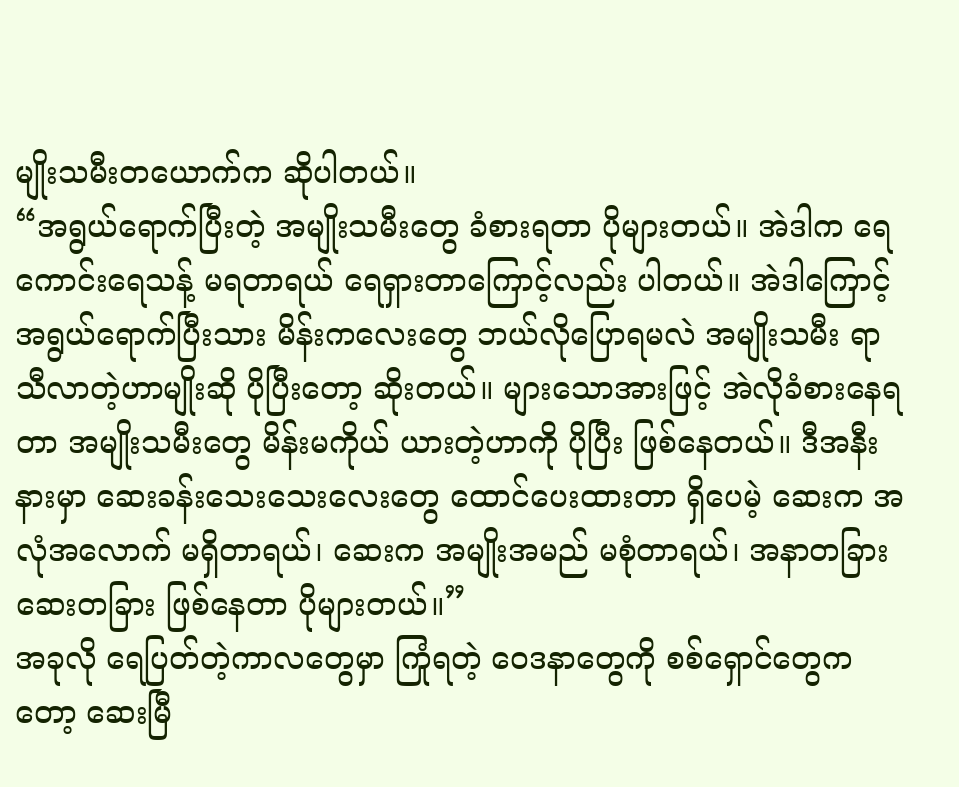မျိုးသမီးတယောက်က ဆိုပါတယ်။
“အရွယ်ရောက်ပြီးတဲ့ အမျိုးသမီးတွေ ခံစားရတာ ပိုများတယ်။ အဲဒါက ရေကောင်းရေသန့် မရတာရယ် ရေရှားတာကြောင့်လည်း ပါတယ်။ အဲဒါကြောင့် အရွယ်ရောက်ပြီးသား မိန်းကလေးတွေ ဘယ်လိုပြောရမလဲ အမျိုးသမီး ရာသီလာတဲ့ဟာမျိုးဆို ပိုပြီးတော့ ဆိုးတယ်။ များသောအားဖြင့် အဲလိုခံစားနေရတာ အမျိုးသမီးတွေ မိန်းမကိုယ် ယားတဲ့ဟာကို ပိုပြီး ဖြစ်နေတယ်။ ဒီအနီးနားမှာ ဆေးခန်းသေးသေးလေးတွေ ထောင်ပေးထားတာ ရှိပေမဲ့ ဆေးက အလုံအလောက် မရှိတာရယ်၊ ဆေးက အမျိုးအမည် မစုံတာရယ်၊ အနာတခြား ဆေးတခြား ဖြစ်နေတာ ပိုများတယ်။”
အခုလို ရေပြတ်တဲ့ကာလတွေမှာ ကြုံရတဲ့ ဝေဒနာတွေကို စစ်ရှောင်တွေကတော့ ဆေးမြီ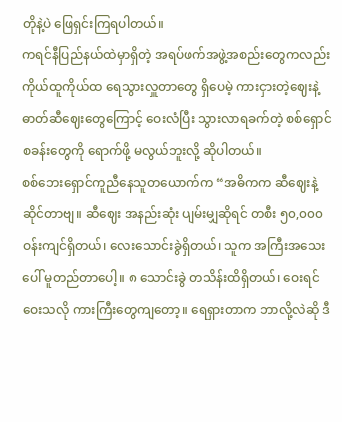တိုနဲ့ပဲ ဖြေရှင်းကြရပါတယ်။
ကရင်နီပြည်နယ်ထဲမှာရှိတဲ့ အရပ်ဖက်အဖွဲ့အစည်းတွေကလည်း ကိုယ်ထူကိုယ်ထ ရေသွားလှူတာတွေ ရှိပေမဲ့ ကားငှားတဲ့ဈေးနဲ့ ဓာတ်ဆီဈေးတွေကြောင့် ဝေးလံပြီး သွားလာရခက်တဲ့ စစ်ရှောင်စခန်းတွေကို ရောက်ဖို့ မလွယ်ဘူးလို့ ဆိုပါတယ်။
စစ်ဘေးရှောင်ကူညီနေသူတယောက်က “အဓိကက ဆီဈေးနဲ့ ဆိုင်တာဗျ။ ဆီဈေး အနည်းဆုံး ပျမ်းမျှဆိုရင် တစီး ၅၀,၀၀၀ ဝန်းကျင်ရှိတယ်၊ လေးသောင်းခွဲရှိတယ်၊ သူက အကြီးအသေးပေါ် မူတည်တာပေါ့။ ၈ သောင်းခွဲ တသိန်းထိရှိတယ်၊ ဝေးရင်ဝေးသလို ကားကြီးတွေကျတော့။ ရေရှားတာက ဘာလို့လဲဆို ဒီ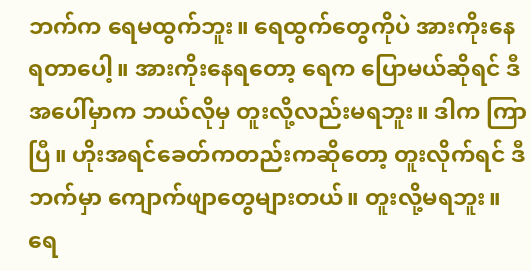ဘက်က ရေမထွက်ဘူး။ ရေထွက်တွေကိုပဲ အားကိုးနေရတာပေါ့။ အားကိုးနေရတော့ ရေက ပြောမယ်ဆိုရင် ဒီအပေါ်မှာက ဘယ်လိုမှ တူးလို့လည်းမရဘူး။ ဒါက ကြာပြီ။ ဟိုးအရင်ခေတ်ကတည်းကဆိုတော့ တူးလိုက်ရင် ဒီဘက်မှာ ကျောက်ဖျာတွေများတယ်။ တူးလို့မရဘူး။ ရေ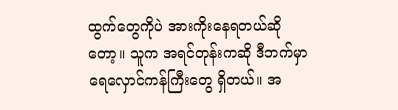ထွက်တွေကိုပဲ အားကိုးနေရတယ်ဆိုတော့။ သူက အရင်တုန်းကဆို ဒီဘက်မှာ ရေလှောင်ကန်ကြီးတွေ ရှိတယ်။ အ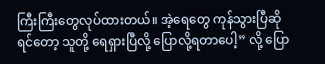ကြီးကြီးတွေလုပ်ထားတယ်။ အဲ့ရေတွေ ကုန်သွားပြီဆိုရင်တော့ သူတို့ ရေရှားပြီလို့ ပြောလို့ရတာပေါ့” လို့ ပြော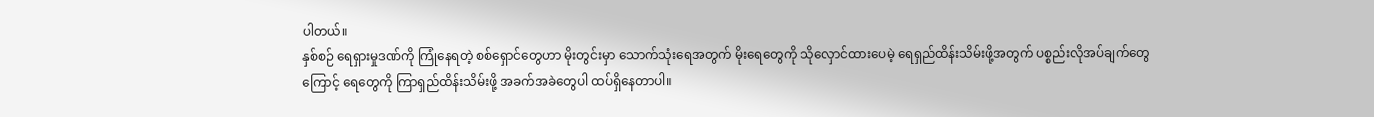ပါတယ်။
နှစ်စဉ် ရေရှားမှုဒဏ်ကို ကြုံနေရတဲ့ စစ်ရှောင်တွေဟာ မိုးတွင်းမှာ သောက်သုံးရေအတွက် မိုးရေတွေကို သိုလှောင်ထားပေမဲ့ ရေရှည်ထိန်းသိမ်းဖို့အတွက် ပစ္စည်းလိုအပ်ချက်တွေကြောင့် ရေတွေကို ကြာရှည်ထိန်းသိမ်းဖို့ အခက်အခဲတွေပါ ထပ်ရှိနေတာပါ။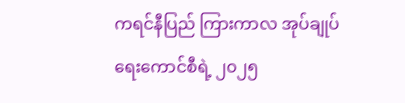ကရင်နီပြည် ကြားကာလ အုပ်ချုပ်ရေးကောင်စီရဲ့ ၂၀၂၅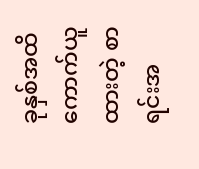ခုနှစ်အထိ ကောက်ယူထားတဲ့ စာရင်းအ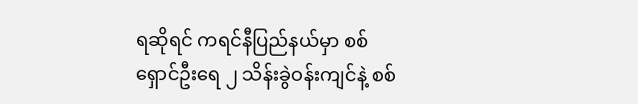ရဆိုရင် ကရင်နီပြည်နယ်မှာ စစ်ရှောင်ဦးရေ ၂ သိန်းခွဲဝန်းကျင်နဲ့ စစ်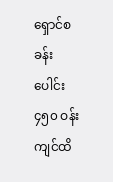ရှောင်စခန်းပေါင်း ၄၅၀ ဝန်းကျင်ထိ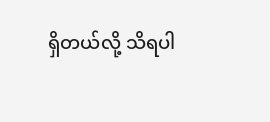ရှိတယ်လို့ သိရပါ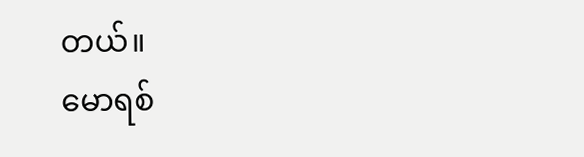တယ်။
မောရစ်